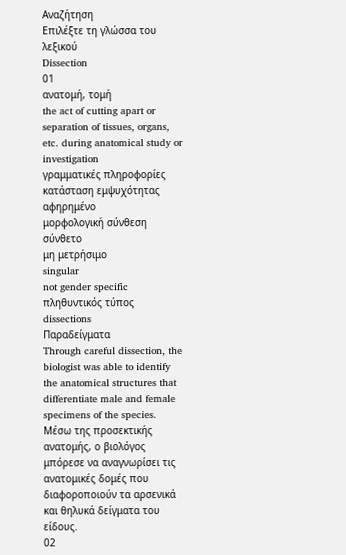Αναζήτηση
Επιλέξτε τη γλώσσα του λεξικού
Dissection
01
ανατομή, τομή
the act of cutting apart or separation of tissues, organs, etc. during anatomical study or investigation
γραμματικές πληροφορίες
κατάσταση εμψυχότητας
αφηρημένο
μορφολογική σύνθεση
σύνθετο
μη μετρήσιμο
singular
not gender specific
πληθυντικός τύπος
dissections
Παραδείγματα
Through careful dissection, the biologist was able to identify the anatomical structures that differentiate male and female specimens of the species.
Μέσω της προσεκτικής ανατομής, ο βιολόγος μπόρεσε να αναγνωρίσει τις ανατομικές δομές που διαφοροποιούν τα αρσενικά και θηλυκά δείγματα του είδους.
02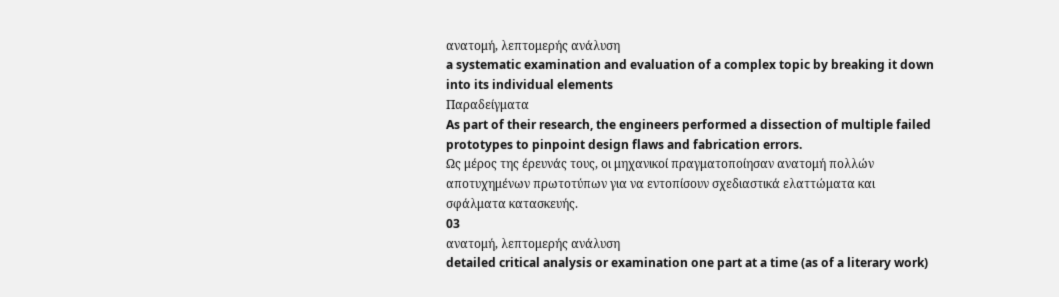ανατομή, λεπτομερής ανάλυση
a systematic examination and evaluation of a complex topic by breaking it down into its individual elements
Παραδείγματα
As part of their research, the engineers performed a dissection of multiple failed prototypes to pinpoint design flaws and fabrication errors.
Ως μέρος της έρευνάς τους, οι μηχανικοί πραγματοποίησαν ανατομή πολλών αποτυχημένων πρωτοτύπων για να εντοπίσουν σχεδιαστικά ελαττώματα και σφάλματα κατασκευής.
03
ανατομή, λεπτομερής ανάλυση
detailed critical analysis or examination one part at a time (as of a literary work)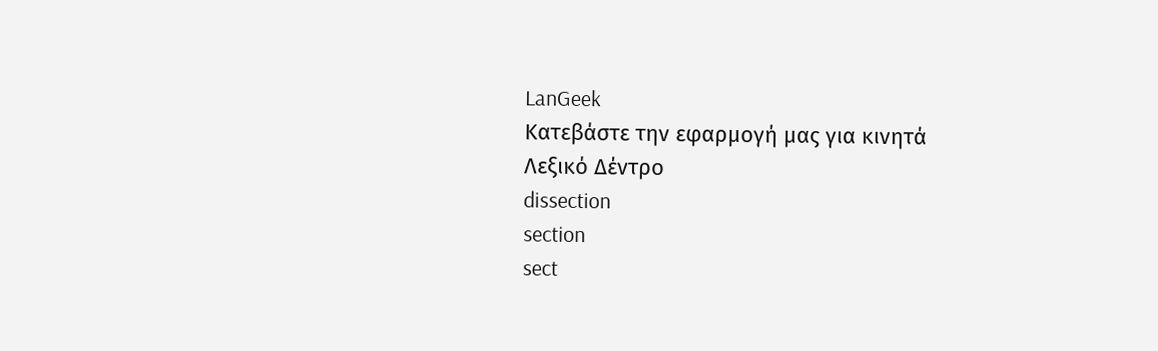LanGeek
Κατεβάστε την εφαρμογή μας για κινητά
Λεξικό Δέντρο
dissection
section
sect